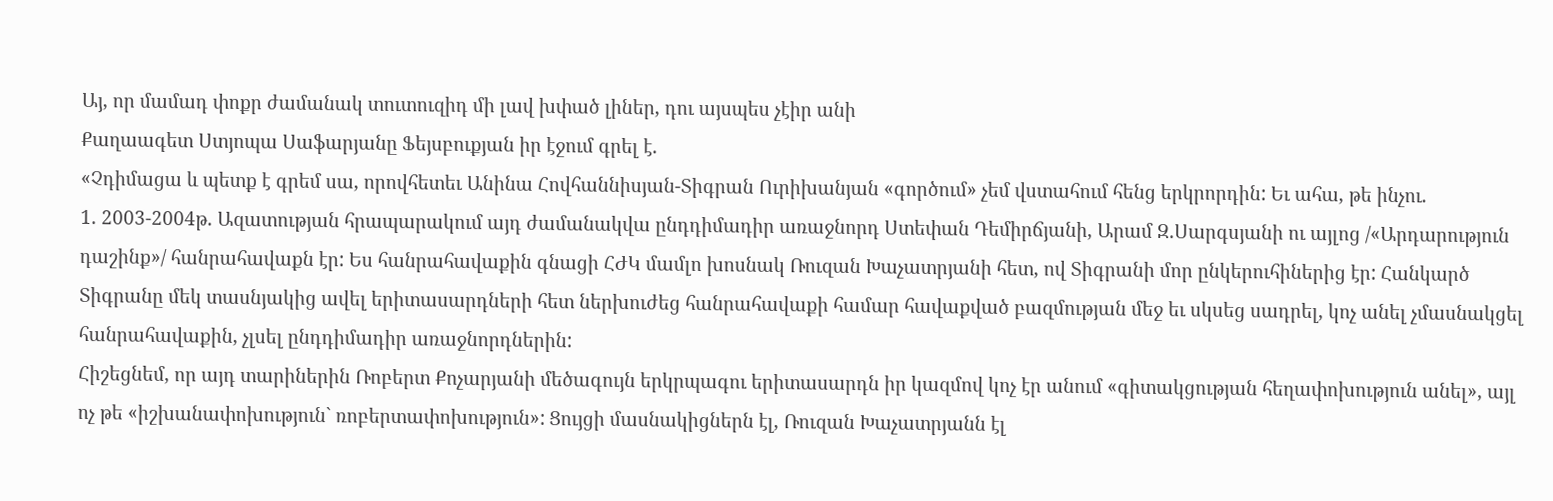Այ, որ մամադ փոքր ժամանակ տուտուզիդ մի լավ խփած լիներ, դու այսպես չէիր անի
Քաղաագետ Ստյոպա Սաֆարյանը Ֆեյսբուքյան իր էջում գրել է.
«Չդիմացա և պետք է գրեմ սա, որովհետեւ Անինա Հովհաննիսյան-Տիգրան Ուրիխանյան «գործում» չեմ վստահում հենց երկրորդին: Եւ ահա, թե ինչու.
1. 2003-2004թ. Ազատության հրապարակում այդ ժամանակվա ընդդիմադիր առաջնորդ Ստեփան Դեմիրճյանի, Արամ Զ.Սարգսյանի ու այլոց /«Արդարություն դաշինք»/ հանրահավաքն էր: Ես հանրահավաքին գնացի ՀԺԿ մամլո խոսնակ Ռուզան Խաչատրյանի հետ, ով Տիգրանի մոր ընկերուհիներից էր: Հանկարծ Տիգրանը մեկ տասնյակից ավել երիտասարդների հետ ներխուժեց հանրահավաքի համար հավաքված բազմության մեջ եւ սկսեց սադրել, կոչ անել չմասնակցել հանրահավաքին, չլսել ընդդիմադիր առաջնորդներին:
Հիշեցնեմ, որ այդ տարիներին Ռոբերտ Քոչարյանի մեծագույն երկրպագու երիտասարդն իր կազմով կոչ էր անում «գիտակցության հեղափոխություն անել», այլ ոչ թե «իշխանափոխություն` ռոբերտափոխություն»: Ցույցի մասնակիցներն էլ, Ռուզան Խաչատրյանն էլ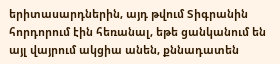երիտասարդներին, այդ թվում Տիգրանին հորդորում էին հեռանալ, եթե ցանկանում են այլ վայրում ակցիա անեն, քննադատեն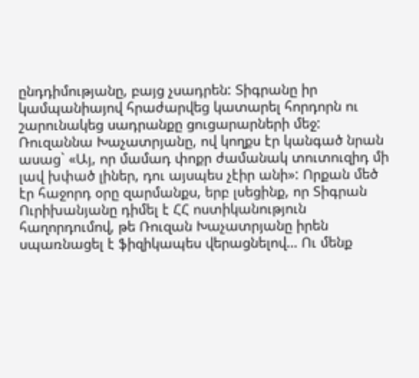ընդդիմությանը, բայց չսադրեն: Տիգրանը իր կամպանիայով հրաժարվեց կատարել հորդորն ու շարունակեց սադրանքը ցուցարարների մեջ: Ռուզաննա Խաչատրյանը, ով կողքս էր կանգած նրան ասաց` «Այ, որ մամադ փոքր ժամանակ տուտուզիդ մի լավ խփած լիներ, դու այսպես չէիր անի»: Որքան մեծ էր հաջորդ օրը զարմանքս, երբ լսեցինք, որ Տիգրան Ուրիխանյանը դիմել է ՀՀ ոստիկանություն հաղորդումով, թե Ռուզան Խաչատրյանը իրեն սպառնացել է ֆիզիկապես վերացնելով… Ու մենք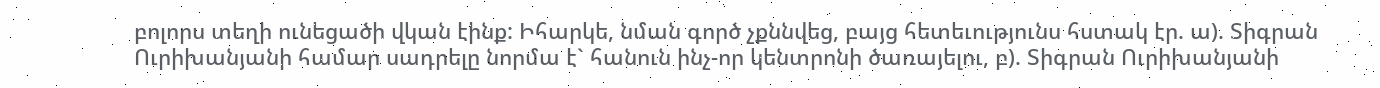բոլորս տեղի ունեցածի վկան էինք: Իհարկե, նման գործ չքննվեց, բայց հետեւությունս հստակ էր. ա). Տիգրան Ուրիխանյանի համար սադրելը նորմա է` հանուն ինչ-որ կենտրոնի ծառայելու, բ). Տիգրան Ուրիխանյանի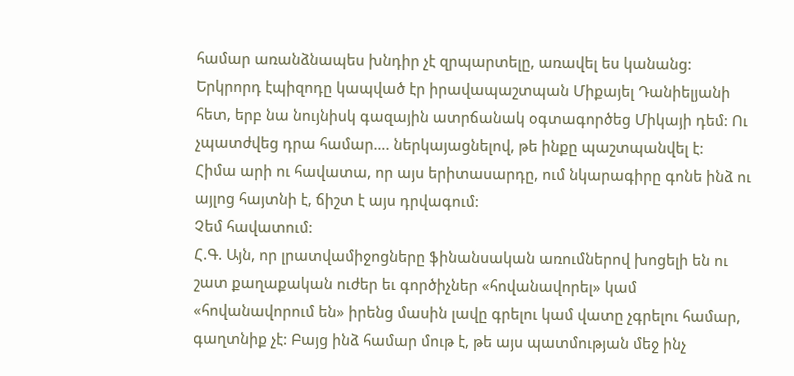համար առանձնապես խնդիր չէ զրպարտելը, առավել ես կանանց:
Երկրորդ էպիզոդը կապված էր իրավապաշտպան Միքայել Դանիելյանի հետ, երբ նա նույնիսկ գազային ատրճանակ օգտագործեց Միկայի դեմ: Ու չպատժվեց դրա համար…. ներկայացնելով, թե ինքը պաշտպանվել է:
Հիմա արի ու հավատա, որ այս երիտասարդը, ում նկարագիրը գոնե ինձ ու այլոց հայտնի է, ճիշտ է այս դրվագում:
Չեմ հավատում:
Հ.Գ. Այն, որ լրատվամիջոցները ֆինանսական առումներով խոցելի են ու շատ քաղաքական ուժեր եւ գործիչներ «հովանավորել» կամ «հովանավորում են» իրենց մասին լավը գրելու կամ վատը չգրելու համար, գաղտնիք չէ: Բայց ինձ համար մութ է, թե այս պատմության մեջ ինչ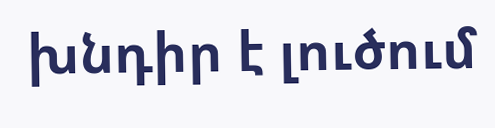խնդիր է լուծում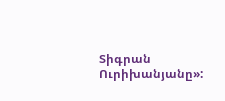Տիգրան Ուրիխանյանը»: